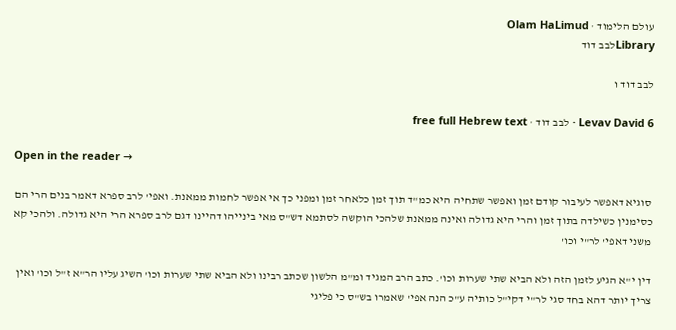עולם הלימוד · Olam HaLimud
Libraryלבב דוד

לבב דוד ו

Levav David 6 · לבב דוד · free full Hebrew text

Open in the reader →

סוגיא דאפשר לעיבור קודם זמן ואפשר שתחיה היא כמ"ד תוך זמן כלאחר זמן ומפני כך אי אפשר לחמות ממאנת. ואפי' לרב ספרא דאמר בנים הרי הם כסימנין כשילדה בתוך זמן והרי היא גדולה ואינה ממאנת שלהכי הוקשה לסתמא דש"ס מאי בינייהו דהיינו דגם לרב ספרא הרי היא גדולה. ולהכי קא משני דאפי' לר"י וכו'

דין י"א הגיע לזמן הזה ולא הביא שתי שערות וכו'. כתב הרב המגיד ומ"מ הלשון שכתב רבינו ולא הביא שתי שערות וכו' השיג עליו הר"א ז"ל וכו' ואין צריך יותר דהא בחד סגי לר"י דקי"ל כותיה ע"כ הנה אפי' שאמרו בש"ס כי פליגי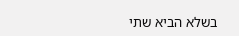בשלא הביא שתי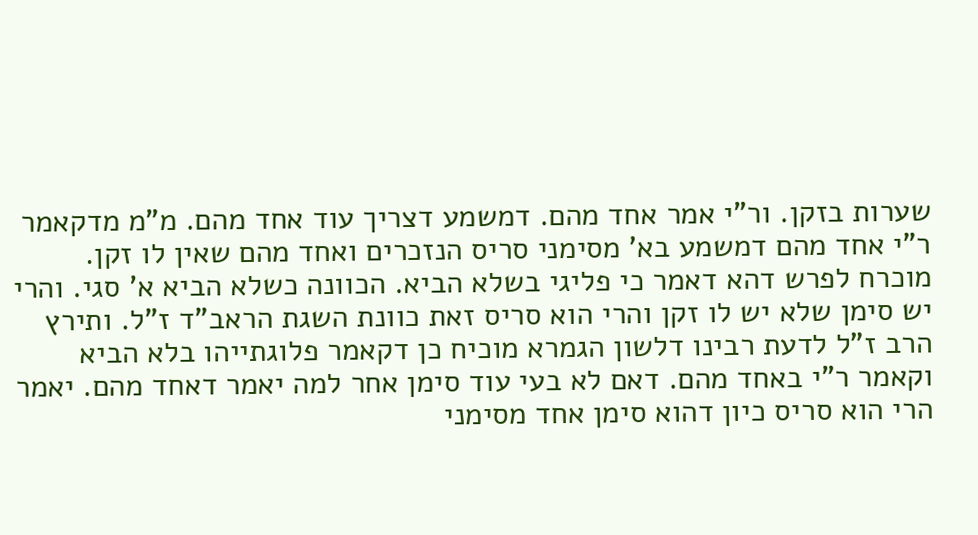שערות בזקן. ור"י אמר אחד מהם. דמשמע דצריך עוד אחד מהם. מ"מ מדקאמר ר"י אחד מהם דמשמע בא' מסימני סריס הנזכרים ואחד מהם שאין לו זקן. מוכרח לפרש דהא דאמר כי פליגי בשלא הביא. הכוונה כשלא הביא א' סגי. והרי יש סימן שלא יש לו זקן והרי הוא סריס זאת כוונת השגת הראב"ד ז"ל. ותירץ הרב ז"ל לדעת רבינו דלשון הגמרא מוכיח כן דקאמר פלוגתייהו בלא הביא וקאמר ר"י באחד מהם. דאם לא בעי עוד סימן אחר למה יאמר דאחד מהם. יאמר הרי הוא סריס כיון דהוא סימן אחד מסימני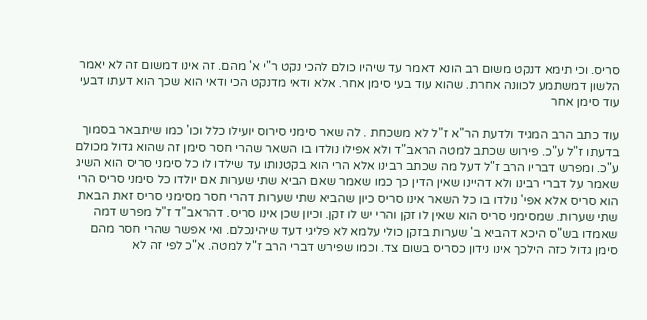סריס. וכי תימא דנקט משום רב הונא דאמר עד שיהיו כולם להכי נקט ר"י א' מהם. זה אינו דמשום זה לא יאמר הלשון דמשתמע לכוונה אחרת. שהוא עוד בעי סימן אחר. אלא ודאי מדנקט הכי ודאי הוא שכך הוא דעתו דבעי עוד סימן אחר

עוד כתב הרב המגיד ולדעת הר"א ז"ל לא משכחת . לה שאר סימני סירוס יועילו כלל וכו' כמו שיתבאר בסמוך בדעתו ז"ל ע"כ. פירוש שכתב למטה הראב"ד ולא אפילו נולדו בו השאר שהרי חסר סימן זה שהוא גדול מכולם ע"כ. ומפרש דבריו הרב ז"ל דעל מה שכתב רבינו אלא הרי הוא בקטנותו עד שילדו לו כל סימני סריס הוא השיג שאמר על דברי רבינו ולא דהיינו שאין הדין כך כמו שאמר שאם הביא שתי שערות אם יולדו כל סימני סריס הרי הוא סריס אלא אפי' נולדו בו כל השאר אינו סריס כיון שהביא שתי שערות דהרי חסר מסימני סריס זאת הבאת שתי שערות. שמסימני סריס הוא שאין לו זקן והרי יש לו זקן. וכיון שכן אינו סריס. דהראב"ד ז"ל מפרש דמה שאמדו בש"ס היכא דהביא ב' שערות בזקן כולי עלמא לא פליגי דעד שיהינכלם. ואי אפשר שהרי חסר מהם סימן גדול כזה הילכך אינו נידון כסריס בשום צד. וכמו שפירש דברי הרב ז"ל למטה. א"כ לפי זה לא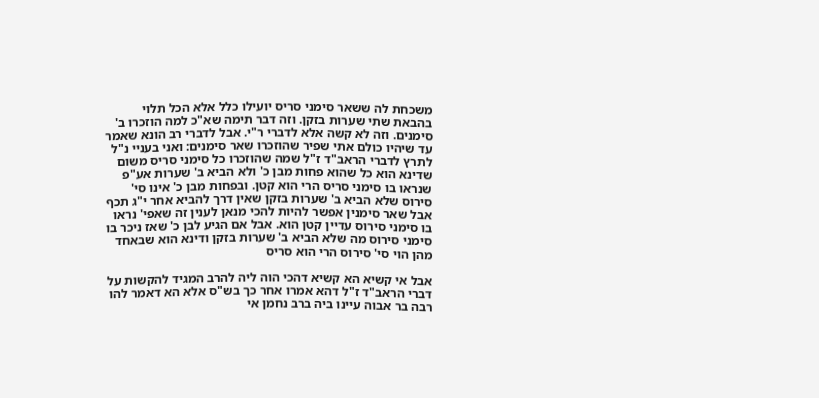משכחת לה ששאר סימני סריס יועילו כלל אלא הכל תלוי בהבאת שתי שערות בזקן. וזה דבר תימה שא"כ למה הוזכרו ב' סימנים. וזה לא קשה אלא לדברי ר"י. אבל לדברי רב הונא שאמר עד שיהיו כולם אתי שפיר שהוזכרו שאר סימנים: ואני בעניי נ"ל לתרץ לדברי הראב"ד ז"ל שמה שהוזכרו כל סימני סריס משום שדינא הוא כל שהוא פחות מבן כ' ולא הביא ב' שערות אע"פ שנראו בו סימני סריס הרי הוא קטן. ובפחות מבן כ' אינו סי' סירוס שלא הביא ב' שערות בזקן שאין דרך להביא אחר י"ג תכף אבל שאר סימנין אפשר להיות להכי מנאן לענין זה שאפי' נראו בו סימני סירוס עדיין קטן הוא. אבל אם הגיע לבן כ' שאז ניכר בו סימני סירוס מה שלא הביא ב' שערות בזקן ודינא הוא שבאחד מהן הוי סי' סירוס הרי הוא סריס

אבל אי קשיא הא קשיא דהכי הוה ליה להרב המגיד להקשות על דברי הראב"ד ז"ל דהא אמרו אחר כך בש"ס אלא הא דאמר להו רבה בר אבוה עיינו ביה ברב נחמן אי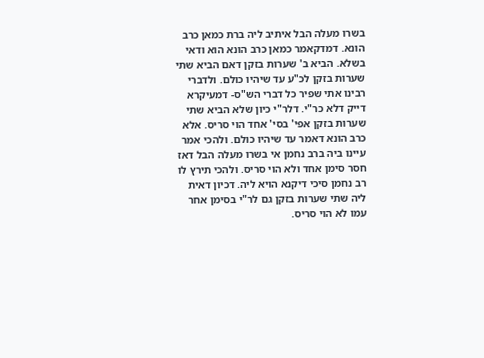בשרו מעלה הבל איתיב ליה ברת כמאן כרב הונא. דמדקאמר כמאן כרב הונא הוא ודאי בשלא. הביא ב' שערות בזקן דאם הביא שתי שערות בזקן לכ"ע עד שיהיו כולם. ולדברי רבינו אתי שפיר כל דברי הש"ס- דמעיקרא דייק דלא כר"י. דלר"י כיון שלא הביא שתי שערות בזקן אפי' בסי' אחד הוי סריס. אלא כרב הונא דאמר עד שיהיו כולם. ולהכי אמר עיינו ביה ברב נחמן אי בשרו מעלה הבל דאז חסר סימן אחד ולא הוי סריס. ולהכי תירץ לו רב נחמן סיכי דיקנא הויא ליה. דכיון דאית ליה שתי שערות בזקן גם לר"י בסימן אחר עמו לא הוי סריס.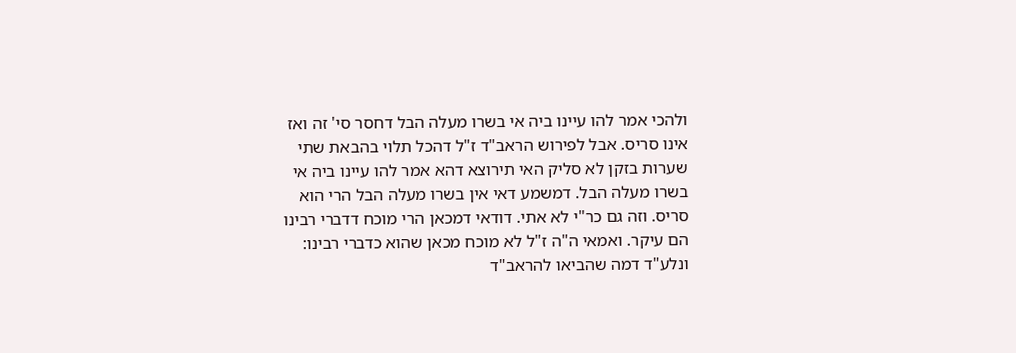ולהכי אמר להו עיינו ביה אי בשרו מעלה הבל דחסר סי' זה ואז אינו סריס. אבל לפירוש הראב"ד ז"ל דהכל תלוי בהבאת שתי שערות בזקן לא סליק האי תירוצא דהא אמר להו עיינו ביה אי בשרו מעלה הבל. דמשמע דאי אין בשרו מעלה הבל הרי הוא סריס. וזה גם כר"י לא אתי. דודאי דמכאן הרי מוכח דדברי רבינו הם עיקר. ואמאי ה"ה ז"ל לא מוכח מכאן שהוא כדברי רבינו: ונלע"ד דמה שהביאו להראב"ד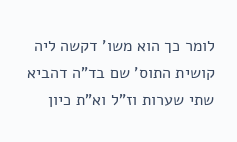לומר כך הוא משו' דקשה ליה קושית התוס' שם בד"ה דהביא שתי שערות וז"ל וא"ת כיון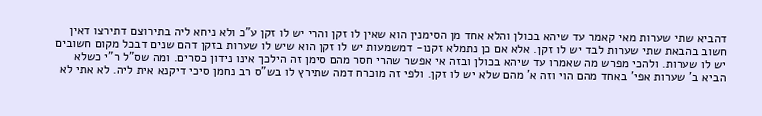דהביא שתי שערות מאי קאמר עד שיהא בכולן והלא אחד מן הסימנין הוא שאין לו זקן והרי יש לו זקן ע"כ ולא ניחא ליה בתירוצם דתירצו דאין חשוב בהבאת שתי שערות לבד יש לו זקן. אלא אם כן נתמלא זקנו- דמשמעות יש לו זקן הוא שיש לו שערות בזקן דהם שנים דבכל מקום חשובים יש לו שערות. ולהכי מפרש מה שאמרו עד שיהא בכולן ובזה אי אפשר שהרי חסר מהם סימן זה הילכך אינו נידון כסרים. ומה שס"ל ר"י כשלא הביא ב' שערות אפי' באחד מהם הוי וזה א' מהם שלא יש לו זקן. ולפי זה מוכרח דמה שתירץ לו בש"ס רב נחמן סיכי דיקנא אית ליה. לא אתי לא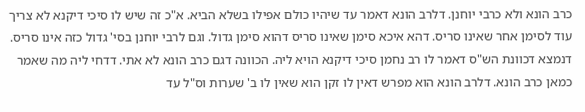כרב הונא ולא כרבי יוחנן. דלרב הונא דאמר עד שיהיו כולם אפילו בשלא הביא. א"כ זה שיש לו סיכי דיקנא לא צריך עוד לסימן אחר שאינו סריס. דהא איכא סימן שאינו סריס דהוא סימן גדול. וגם לרבי יוחנן בסי' גדול כזה אינו סריס. דנמצא דכוונת הש"ס דאמר לו רב נחמן סיכי דיקנא הויא ליה. הכוונה דגם כרב הונא לא אתי. דדחי ליה מה שאמר כמאן כרב הונא. דלרב הונא הוא מפרש דאין לו זקן הוא שאין לו ב' שערות וס"ל עד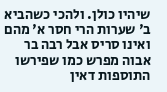שיהיו כולן. ולהכי כשהביא ב' שערות הרי חסר א' מהם ואינו סריס אבל רבה בר אבוה מפרש כמו שפירשו התוספות דאין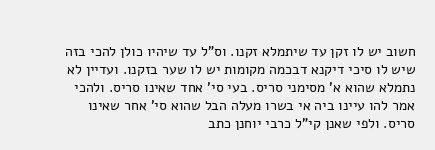חשוב יש לו זקן עד שיתמלא זקנו. וס"ל עד שיהיו כולן להכי בזה שיש לו סיכי דיקנא דבכמה מקומות יש לו שער בזקנו. ועדיין לא נתמלא שהוא א' מסימני סריס. בעי סי' אחד שאינו סריס. ולהכי אמר להו עיינו ביה אי בשרו מעלה הבל שהוא סי' אחר שאינו סריס. ולפי שאנן קי"ל כרבי יוחנן כתב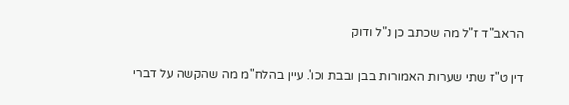הראב"ד ז"ל מה שכתב כן נ"ל ודוק

דין ט"ז שתי שערות האמורות בבן ובבת וכו'. עיין בהלח"מ מה שהקשה על דברי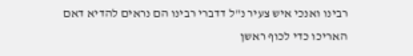רבינו ואנכי איש צעיר נ"ל דדברי רבינו הם נראים להדיא דאם האריכו כדי לכוף ראשן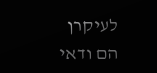לעיקרן הם ודאי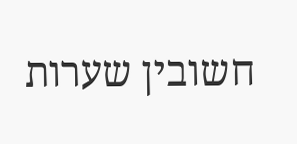חשובין שערות